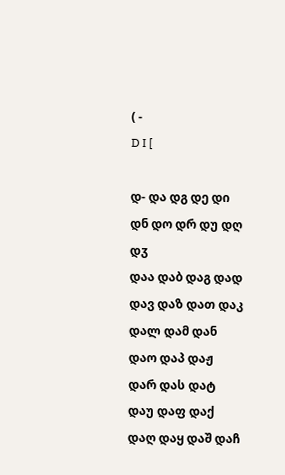( -
D I [

დ- და დგ დე დი დნ დო დრ დუ დღ დჳ
დაა დაბ დაგ დად დავ დაზ დათ დაკ დალ დამ დან დაო დაპ დაჟ დარ დას დატ დაუ დაფ დაქ დაღ დაყ დაშ დაჩ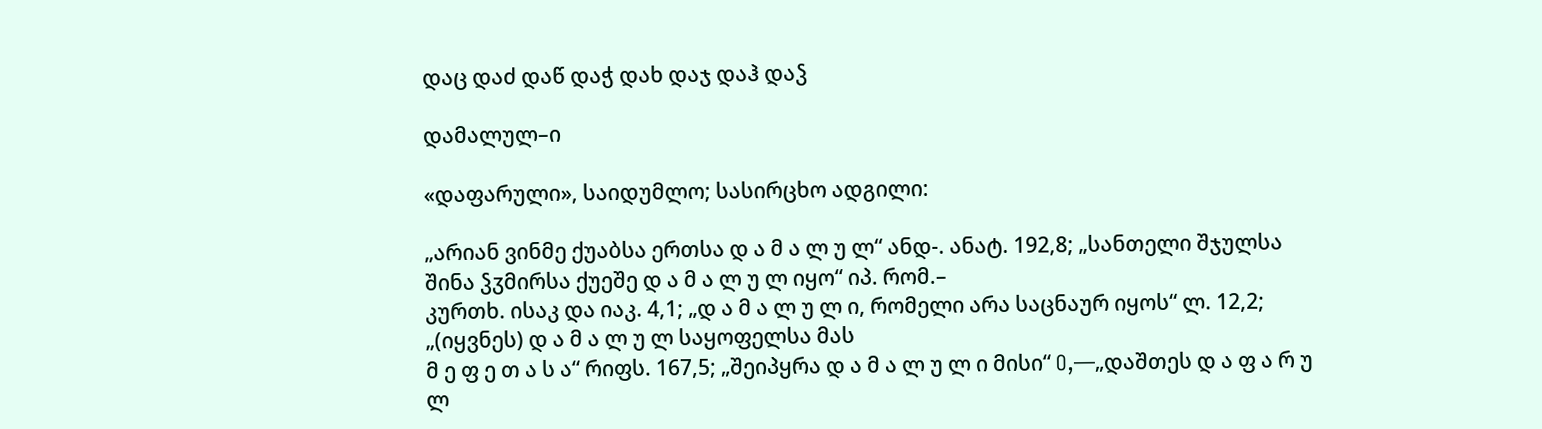დაც დაძ დაწ დაჭ დახ დაჯ დაჰ დაჴ

დამალულ–ი

«დაფარული», საიდუმლო; სასირცხო ადგილი:

„არიან ვინმე ქუაბსა ერთსა დ ა მ ა ლ უ ლ“ ანდ-. ანატ. 192,8; „სანთელი შჯულსა შინა ჴჳმირსა ქუეშე დ ა მ ა ლ უ ლ იყო“ იპ. რომ.–
კურთხ. ისაკ და იაკ. 4,1; „დ ა მ ა ლ უ ლ ი, რომელი არა საცნაურ იყოს“ ლ. 12,2; „(იყვნეს) დ ა მ ა ლ უ ლ საყოფელსა მას
მ ე ფ ე თ ა ს ა“ რიფს. 167,5; „შეიპყრა დ ა მ ა ლ უ ლ ი მისი“ O,—„დაშთეს დ ა ფ ა რ უ ლ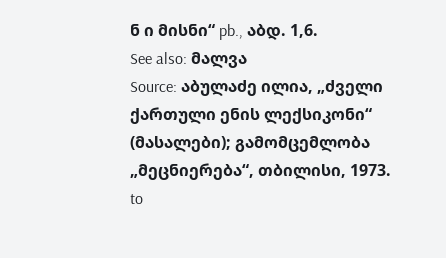ნ ი მისნი“ pb., აბდ. 1,6.
See also: მალვა
Source: აბულაძე ილია, „ძველი ქართული ენის ლექსიკონი“ (მასალები); გამომცემლობა „მეცნიერება“, თბილისი, 1973.
to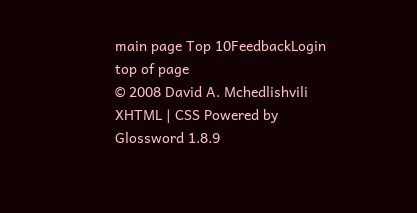main page Top 10FeedbackLogin top of page
© 2008 David A. Mchedlishvili XHTML | CSS Powered by Glossword 1.8.9